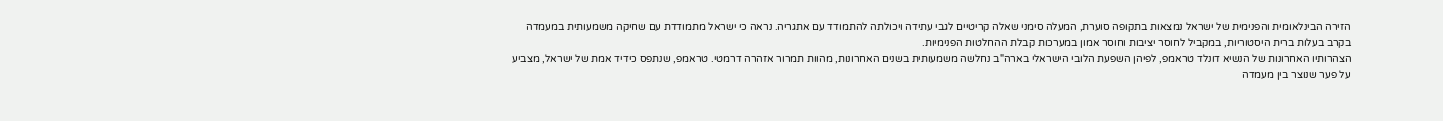הזירה הבינלאומית והפנימית של ישראל נמצאות בתקופה סוערת, המעלה סימני שאלה קריטיים לגבי עתידה ויכולתה להתמודד עם אתגריה. נראה כי ישראל מתמודדת עם שחיקה משמעותית במעמדה בקרב בעלות ברית היסטוריות, במקביל לחוסר יציבות וחוסר אמון במערכות קבלת ההחלטות הפנימיות.
הצהרותיו האחרונות של הנשיא דונלד טראמפ, לפיהן השפעת הלובי הישראלי בארה"ב נחלשה משמעותית בשנים האחרונות, מהוות תמרור אזהרה דרמטי. טראמפ, שנתפס כידיד אמת של ישראל, מצביע על פער שנוצר בין מעמדה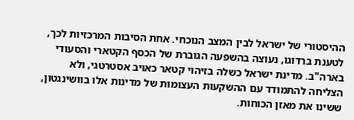ההיסטורי של ישראל לבין המצב הנוכחי. אחת הסיבות המרכזיות לכך, לטענת ברדוגו, נעוצה בהשפעה הגוברת של הכסף הקטארי והסעודי בארה"ב. מדינת ישראל כשלה בזיהוי קטאר כאויב אסטרטגי, ולא הצליחה להתמודד עם ההשקעות העצומות של מדינות אלו בוושינגטון, ששינו את מאזן הכוחות.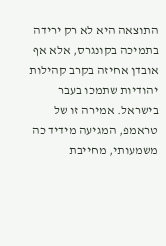התוצאה היא לא רק ירידה בתמיכה בקונגרס, אלא אף אובדן אחיזה בקרב קהילות יהודיות שתמכו בעבר בישראל. אמירה זו של טראמפ, המגיעה מידיד כה משמעותי, מחייבת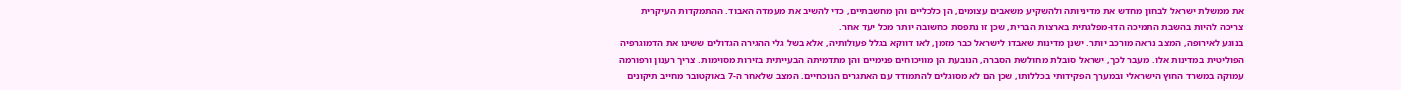את ממשלת ישראל לבחון מחדש את מדיניותה ולהשקיע משאבים עצומים, הן כלכליים והן מחשבתיים, כדי להשיב את מעמדה האבוד. ההתמקדות העיקרית צריכה להיות בהשבת התמיכה הדו-מפלגתית בארצות הברית, שכן זו נתפסת כחשובה יותר מכל יעד אחר.
בנוגע לאירופה, המצב נראה מורכב יותר. ישנן מדינות שאבדו לישראל כבר מזמן, לאו דווקא בגלל פעולותיה, אלא בשל גלי ההגירה הגדולים ששינו את הדמוגרפיה הפוליטית במדינות אלו. מעבר לכך, ישראל סובלת מחולשת הסברה, הנובעת הן מוויכוחים פנימיים והן מתדמיתה הבעייתית בזירות מסוימות. צריך רענון ורפורמה עמוקה במשרד החוץ הישראלי ובמערך הפקידותי בכללותו, שכן הם לא מסוגלים להתמודד עם האתגרים הנוכחיים. המצב שלאחר ה-7 באוקטובר מחייב תיקונים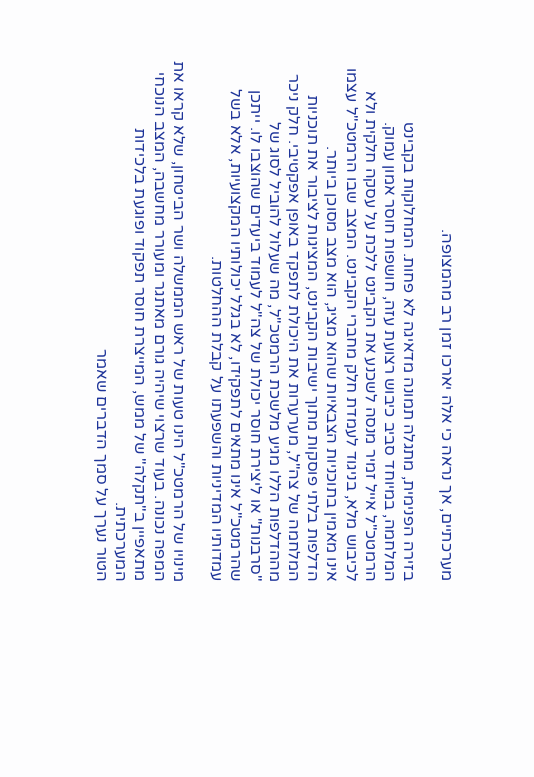מערכתיים, אך נראה כי אלה יארכו זמן רב מהמצופה.

בזירה הפנימית, מתגלה תמונה מדאיגה לא פחות. המחלוקות בקבינט המלחמה, במיוחד סביב כיבוש רצועת עזה, חושפות חוסר אמון עמוק. הרמטכ"ל אייל זמיר מנסה לשכנע את הקבינט ללכת על עסקה חלקית ולא לכיבוש מלא, בניגוד לעמדת חלק מחברי הקבינט. המצב שבו הרמטכ"ל עצמו אינו מאמין בתוכניות הצבאיות שהוא מציג, הוא מצב מסוכן ביותר.
הדלפות בלתי פוסקות מתוך ישיבות הקבינט, המציגות לציבור את תוכניות המלחמה של צה"ל, מערערות את היכולת לתפקד באופן אפקטיבי. חלק ניכר מההדלפות הללו מגיע מלשכת הרמטכ"ל, מה שעלול להוביל לסוג של "סרבנות" או ליצירת חוסר יכולת של צה"ל לעמוד ביעדים שהוצבו לו. ייתכן שהרמטכ"ל אינו מתאים לתפקידו, לא בגלל יכולותיו המקצועיות, אלא בשל עמדותיו המדיניות והשפעתו על קבלת ההחלטות.

מינויו של הרמטכ"ל הינו טעות של ראש הממשלה ושר הביטחון, שלא קראו את המפה נכונה. בעוד שרצוי שיהיה גורם מאתגר ומעורר מחשבה, המצב הנוכחי מתאפיין ב"תקלה" של ממש, המייצרת חוסר תפקוד ופוגעת בלכידות המערכתית.
הטור נערך על סמך הדברים שאמר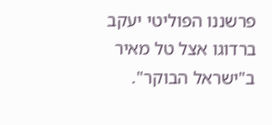פרשננו הפוליטי יעקב ברדוגו אצל טל מאיר ב"ישראל הבוקר".